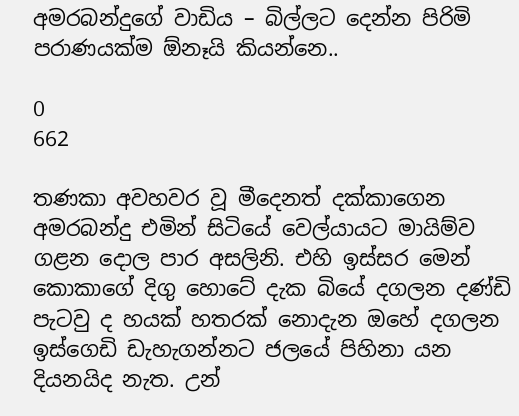අමරබන්දුගේ වාඩිය – බිල්ලට දෙන්න පිරිමි පරාණයක්ම ඕනෑයි කියන්නෙ..

0
662

තණකා අවහවර වූ මීදෙනත් දක්කාගෙන අමරබන්දු එමින් සිටියේ වෙල්යායට මායිම්ව ගළන දොල පාර අසලිනි. එහි ඉස්සර මෙන් කොකාගේ දිගු හොටේ දැක බියේ දගලන දණ්ඩි පැටවු ද හයක් හතරක් නොදැන ඔහේ දගලන ඉස්ගෙඩි ඩැහැගන්නට ජලයේ පිහිනා යන දියනයිද නැත. උන්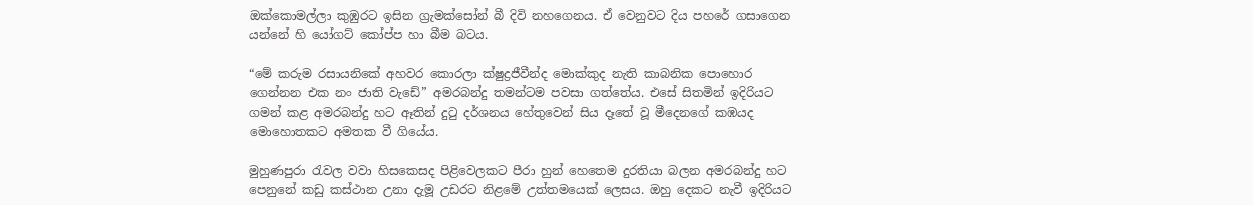ඔක්කොමල්ලා කුඹුරට ඉසින ග්‍රැමක්සෝන් බී දිවි නහගෙනය. ඒ වෙනුවට දිය පහරේ ගසාගෙන යන්නේ හි යෝගට් කෝප්ප හා බීම බටය.

“මේ කරුම රසායනිකේ අහවර කොරලා ක්ෂුද්‍රජීවීන්ද මොක්කුද නැති කාබනික පොහොර ගෙන්නන එක නං ජාති වැඩේ” අමරබන්දු තමන්ටම පවසා ගත්තේය. එසේ සිතමින් ඉදිරියට ගමන් කළ අමරබන්දු හට ඈතින් දුටු දර්ශනය හේතුවෙන් සිය දෑතේ වූ මීදෙනගේ කඹයද මොහොතකට අමතක වී ගියේය.

මුහුණපුරා රැවල වවා හිසකෙසද පිළිවෙලකට පීරා හුන් හෙතෙම දුරතියා බලන අමරබන්දු හට පෙනුනේ කඩු කස්ථාන උනා දැමූ උඩරට නිළමේ උත්තමයෙක් ලෙසය. ඔහු දෙකට නැවී ඉදිරියට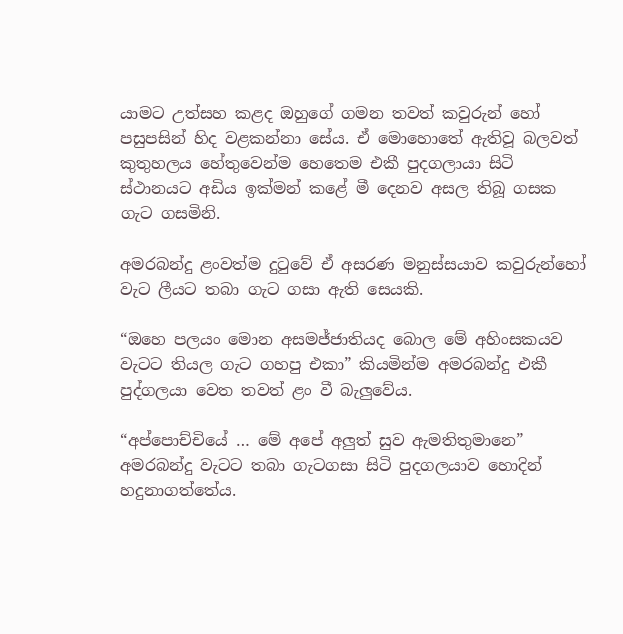යාමට උත්සහ කළද ඔහුගේ ගමන තවත් කවුරුන් හෝ පසුපසින් හිද වළකන්නා සේය. ඒ මොහොතේ ඇතිවූ බලවත් කුතුහලය හේතුවෙන්ම හෙතෙම එකී පුදගලායා සිටි ස්ථානයට අඩිය ඉක්මන් කළේ මී දෙනව අසල තිබූ ගසක ගැට ගසමිනි.

අමරබන්දු ළංවත්ම දුටුවේ ඒ අසරණ මනුස්සයාව කවුරුන්හෝ වැට ලීයට තබා ගැට ගසා ඇති සෙයකි.

“ඔහෙ පලයං මොන අසමජ්ජාතියද බොල මේ අහිංසකයව වැටට තියල ගැට ගහපු එකා” කියමින්ම අමරබන්දු එකී පුද්ගලයා වෙත තවත් ළං වී බැලුවේය.

“අප්පොච්චියේ … මේ අපේ අලුත් සුව ඇමතිතුමානෙ” අමරබන්දු වැටට තබා ගැටගසා සිටි පුදගලයාව හොදින් හදුනාගත්තේය.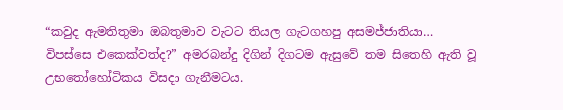“කවුද ඇමතිතුමා ඔබතුමාව වැටට තියල ගැටගහපු අසමජ්ජාතියා… විපස්සෙ එකෙක්වත්ද?” අමරබන්දු දිගින් දිගටම ඇසුවේ තම සිතෙහි ඇති වූ උභතෝහෝටිකය විසදා ගැනීමටය.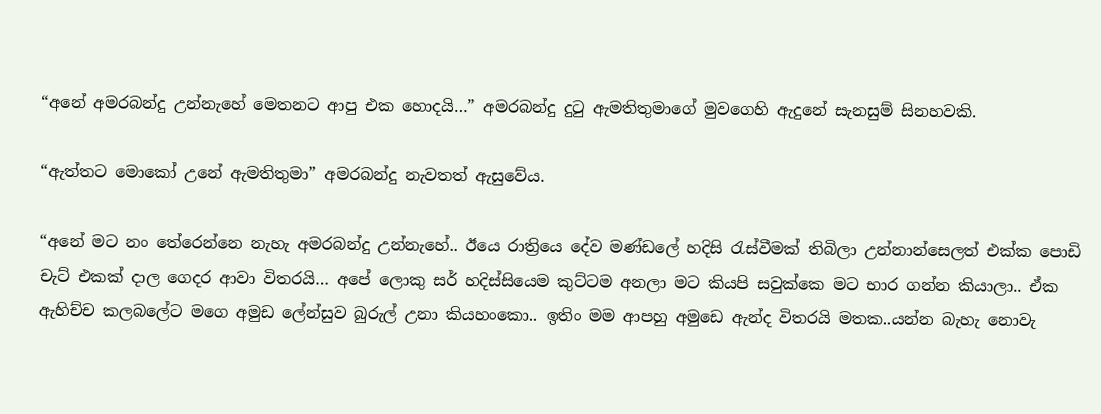“අනේ අමරබන්දු උන්නැහේ මෙතනට ආපු එක හොදයි…” අමරබන්දු දුටු ඇමතිතුමාගේ මුවගෙහි ඇදුනේ සැනසුම් සිනහවකි.

“ඇත්තට මොකෝ උනේ ඇමතිතුමා” අමරබන්දු නැවතත් ඇසුවේය.

“අනේ මට නං තේරෙන්නෙ නැහැ අමරබන්දු උන්නැහේ.. ඊයෙ රාත්‍රියෙ දේව මණ්ඩලේ හදිසි රැස්වීමක් තිබිලා උන්නාන්සෙලත් එක්ක පොඩි චැට් එකක් දාල ගෙදර ආවා විතරයි… අපේ ලොකු සර් හදිස්සියෙම කුට්ටම අනලා මට කියපි සවුක්කෙ මට භාර ගන්න කියාලා.. ඒක ඇහිච්ච කලබලේට මගෙ අමුඩ ලේන්සුව බුරුල් උනා කියහංකො.. ඉතිං මම ආපහු අමුඩෙ ඇන්ද විතරයි මතක..යන්න බැහැ නොවැ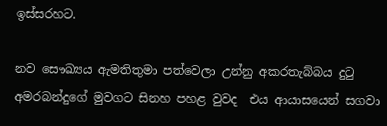ඉස්සරහට.

නව සෞඛ්‍යය ඇමතිතුමා පත්වෙලා උන්නු අකරතැබ්බය දුටු අමරබන්දුගේ මුවගට සිනහ පහළ වුවද  එය ආයාසයෙන් සගවා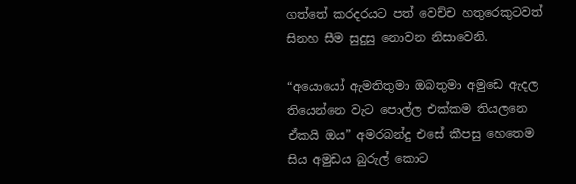ගත්තේ කරදරයට පත් වෙච්ච හතුරෙකුටවත් සිනහ සීම සුදුසු නොවන නිසාවෙනි.

“අයොයෝ ඇමතිතුමා ඔබතුමා අමුඩෙ ඇදල තියෙන්නෙ වැට පොල්ල එක්කම තියලනෙ ඒකයි ඔය” අමරබන්දු එසේ කීපසු හෙතෙම සිය අමුඩය බුරුල් කොට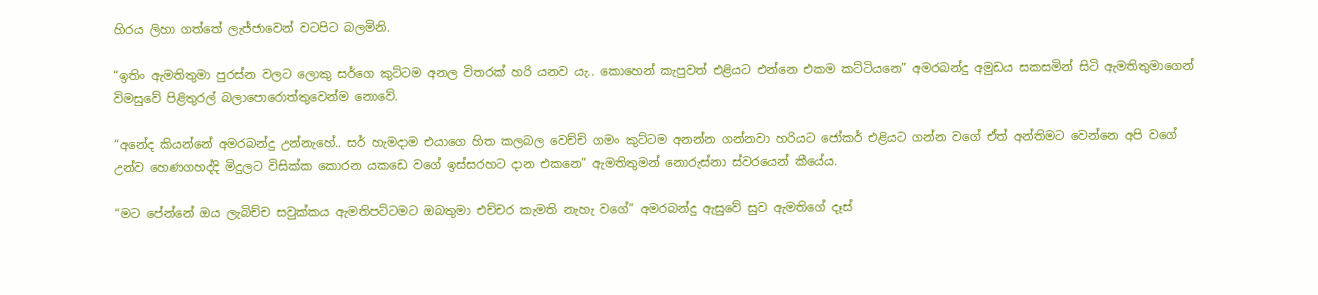හිරය ලිහා ගත්තේ ලැජ්ජාවෙන් වටපිට බලමිනි.

“ඉතිං ඇමතිතුමා පුරස්න වලට ලොකු සර්ගෙ කුට්ටම අනල විතරක් හරි යනව යැ.. කොහෙන් කැපුවත් එළියට එන්නෙ එකම කට්ටියනෙ” අමරබන්දු අමුඩය සකසමින් සිටි ඇමතිතුමාගෙන් විමසුවේ පිළිතුරල් බලාපොරොත්තුවෙන්ම නොවේ.

“අනේද කියන්නේ අමරබන්දු උන්නැහේ.. සර් හැමදාම එයාගෙ හිත කලබල වෙච්චි ගමං කුට්ටම අනන්න ගන්නවා හරියට ජෝකර් එළියට ගන්න වගේ ඒත් අන්තිමට වෙන්නෙ අපි වගේ උන්ව හෙණගහද්දි මිදුලට විසික්ක කොරන යකඩෙ වගේ ඉස්සරහට දාන එකනෙ” ඇමතිතුමන් නොරුස්නා ස්වරයෙන් කීයේය.

“මට පේන්නේ ඔය ලැබිච්ච සවුක්කය ඇමතිපට්ටමට ඔබතුමා එච්චර කැමති නැහැ වගේ” අමරබන්දු ඇසුවේ සුව ඇමතිගේ දෑස්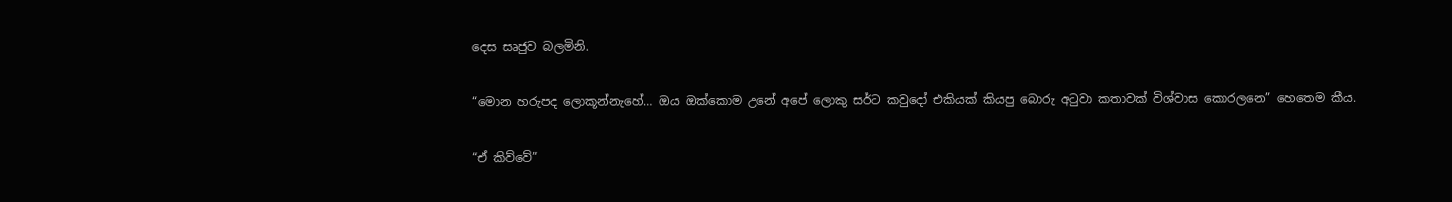දෙස සෘජුව බලමිනි.

“මොන හරුපද ලොකූන්නැහේ… ඔය ඔක්කොම උනේ අපේ ලොකු සර්ට කවුදෝ එකියක් කියපු බොරු අටුවා කතාවක් විශ්වාස කොරලනෙ” හෙතෙම කීය.

“ඒ කිව්වේ”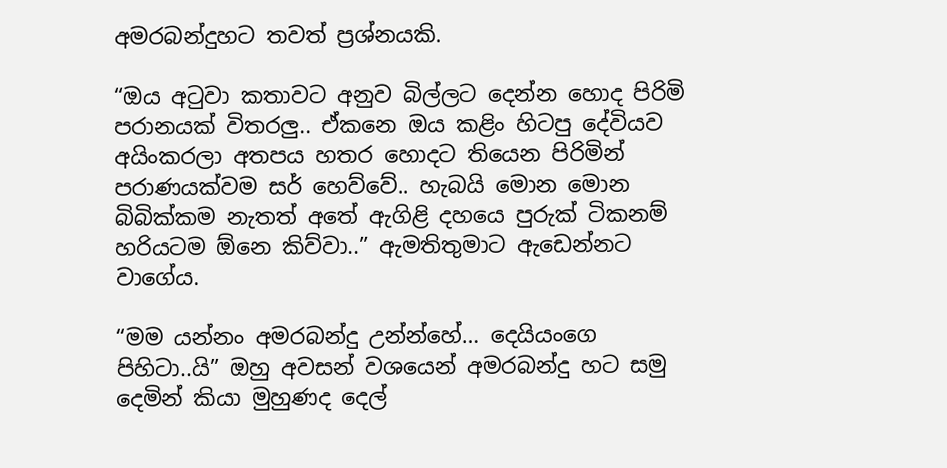අමරබන්දුහට තවත් ප්‍රශ්නයකි.

“ඔය අටුවා කතාවට අනුව බිල්ලට දෙන්න හොද පිරිමි පරානයක් විතරලු.. ඒකනෙ ඔය කළිං හිටපු දේවියව අයිංකරලා අතපය හතර හොදට තියෙන පිරිමින් පරාණයක්වම සර් හෙව්වේ.. හැබයි මොන මොන බිබික්කම නැතත් අතේ ඇගිළි දහයෙ පුරුක් ටිකනම් හරියටම ඕනෙ කිව්වා..” ඇමතිතුමාට ඇඩෙන්නට වාගේය.

“මම යන්නං අමරබන්දු උන්න්හේ… දෙයියංගෙ පිහිටා..යි” ඔහු අවසන් වශයෙන් අමරබන්දු හට සමු දෙමින් කියා මුහුණද දෙල්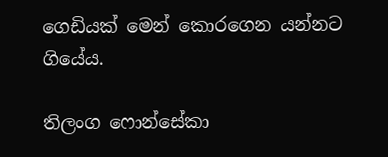ගෙඩියක් මෙන් කොරගෙන යන්නට ගියේය.

තිලංග ෆොන්සේකා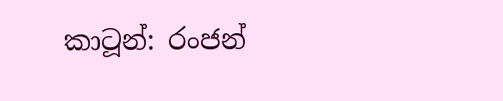කාටූන්: රංජන්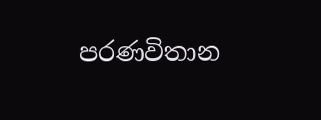පරණවිතාන